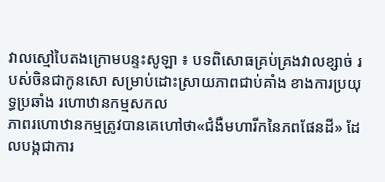វាលស្មៅបៃតងក្រោមបន្ទះសូឡា ៖ បទពិសោធគ្រប់គ្រងវាលខ្សាច់ របស់ចិនជាកូនសោ សម្រាប់ដោះស្រាយភាពជាប់គាំង ខាងការប្រយុទ្ធប្រឆាំង រហោឋានកម្មសកល
ភាពរហោឋានកម្មត្រូវបានគេហៅថា«ជំងឺមហារីកនៃភពផែនដី» ដែលបង្កជាការ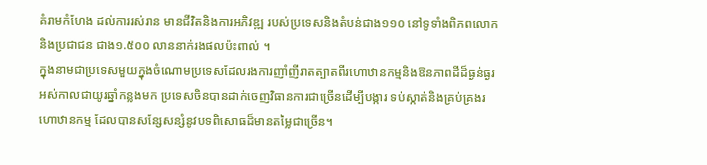គំរាមកំហែង ដល់ការរស់រាន មានជីវិតនិងការអភិវឌ្ឍ របស់ប្រទេសនិងតំបន់ជាង១១០ នៅទូទាំងពិភពលោក និងប្រជាជន ជាង១.៥០០ លាននាក់រងផលប៉ះពាល់ ។
ក្នុងនាមជាប្រទេសមួយក្នុងចំណោមប្រទេសដែលរងការញាំញីរាតត្បាតពីរហោឋានកម្មនិងឱនភាពដីដ៏ធ្ងន់ធ្ងរអស់កាលជាយូរឆ្នាំកន្លងមក ប្រទេសចិនបានដាក់ចេញវិធានការជាច្រើនដើម្បីបង្ការ ទប់ស្កាត់និងគ្រប់គ្រងរហោឋានកម្ម ដែលបានសន្សែសន្សំនូវបទពិសោធដ៏មានតម្លៃជាច្រើន។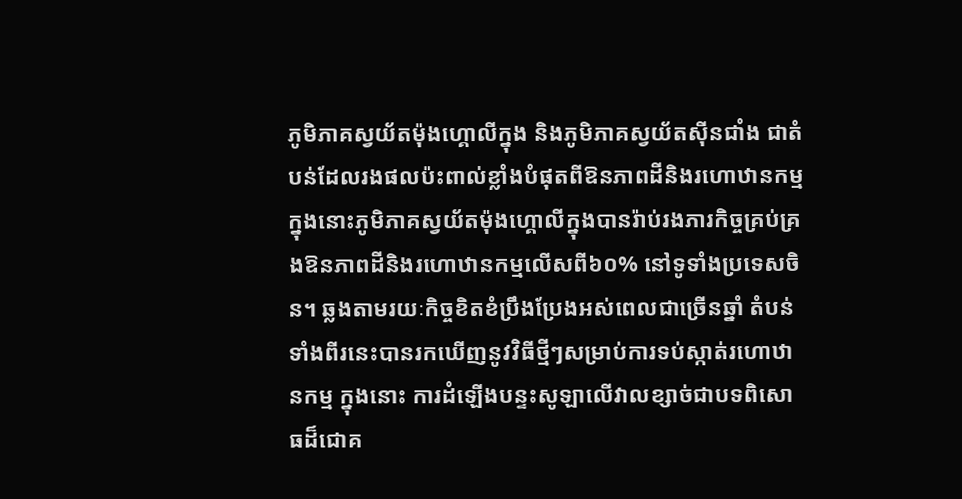ភូមិភាគស្វយ័តម៉ុងហ្គោលីក្នុង និងភូមិភាគស្វយ័តស៊ីនជាំង ជាតំបន់ដែលរងផលប៉ះពាល់ខ្លាំងបំផុតពីឱនភាពដីនិងរហោឋានកម្ម ក្នុងនោះភូមិភាគស្វយ័តម៉ុងហ្គោលីក្នុងបានរ៉ាប់រងភារកិច្ចគ្រប់គ្រងឱនភាពដីនិងរហោឋានកម្មលើសពី៦០% នៅទូទាំងប្រទេសចិន។ ឆ្លងតាមរយៈកិច្ចខិតខំប្រឹងប្រែងអស់ពេលជាច្រើនឆ្នាំ តំបន់ទាំងពីរនេះបានរកឃើញនូវវិធីថ្មីៗសម្រាប់ការទប់ស្កាត់រហោឋានកម្ម ក្នុងនោះ ការដំឡើងបន្ទះសូឡាលើវាលខ្សាច់ជាបទពិសោធដ៏ជោគ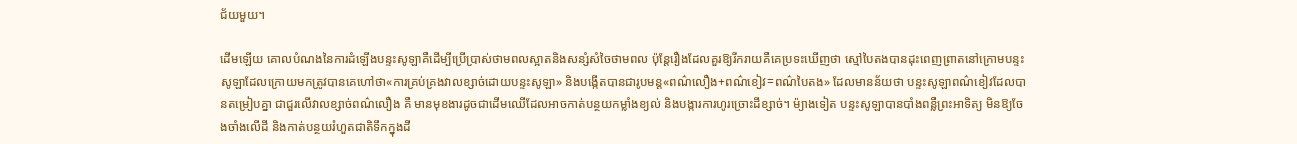ជ័យមួយ។

ដើមឡើយ គោលបំណងនៃការដំឡើងបន្ទះសូឡាគឺដើម្បីប្រើប្រាស់ថាមពលស្អាតនិងសន្សំសំចៃថាមពល ប៉ុន្តែរឿងដែលគួរឱ្យរីករាយគឺគេប្រទះឃើញថា ស្មៅបៃតងបានដុះពេញព្រាតនៅក្រោមបន្ទះសូឡាដែលក្រោយមកត្រូវបានគេហៅថា«ការគ្រប់គ្រងវាលខ្សាច់ដោយបន្ទះសូឡា» និងបង្កើតបានជារូបមន្ត«ពណ៌លឿង+ពណ៌ខៀវ=ពណ៌បៃតង» ដែលមានន័យថា បន្ទះសូឡាពណ៌ខៀវដែលបានតម្រៀបគ្នា ជាជួរលើវាលខ្សាច់ពណ៌លឿង គឺ មានមុខងារដូចជាដើមឈើដែលអាចកាត់បន្ថយកម្លាំងខ្យល់ និងបង្ការការហូរច្រោះដីខ្សាច់។ ម៉្យាងទៀត បន្ទះសូឡាបានបាំងពន្លឺព្រះអាទិត្យ មិនឱ្យចែងចាំងលើដី និងកាត់បន្ថយរំហួតជាតិទឹកក្នុងដី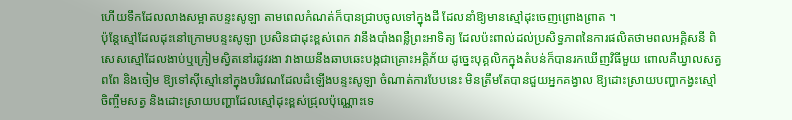ហើយទឹកដែលលាងសម្អាតបន្ទះសូឡា តាមពេលកំណត់ក៏បានជ្រាបចូលទៅក្នុងដី ដែលនាំឱ្យមានស្មៅដុះចេញព្រោងព្រាត ។
ប៉ុន្តែស្មៅដែលដុះនៅក្រោមបន្ទះសូឡា ប្រសិនជាដុះខ្ពស់ពេក វានឹងបាំងពន្លឺព្រះអាទិត្យ ដែលប៉ះពាល់ដល់ប្រសិទ្ធភាពនៃការផលិតថាមពលអគ្គិសនី ពិសេសស្មៅដែលងាប់ឬក្រៀមស្វិតនៅរដូវរងា វាងាយនឹងឆាបឆេះបង្កជាគ្រោះអគ្គិភ័យ ដូច្នេះបុគ្គលិកក្នុងតំបន់ក៏បានរកឃើញវិធីមួយ ពោលគឺឃ្វាលសត្វពពែ និងចៀម ឱ្យទៅស៊ីស្មៅនៅក្នុងបរិវេណដែលដំឡើងបន្ទះសូឡា ចំណាត់ការបែបនេះ មិនត្រឹមតែបានជួយអ្នកគង្វាល ឱ្យដោះស្រាយបញ្ហាកង្វះស្មៅ ចិញ្ចឹមសត្វ និងដោះស្រាយបញ្ហាដែលស្មៅដុះខ្ពស់ជ្រុលប៉ុណ្ណោះទេ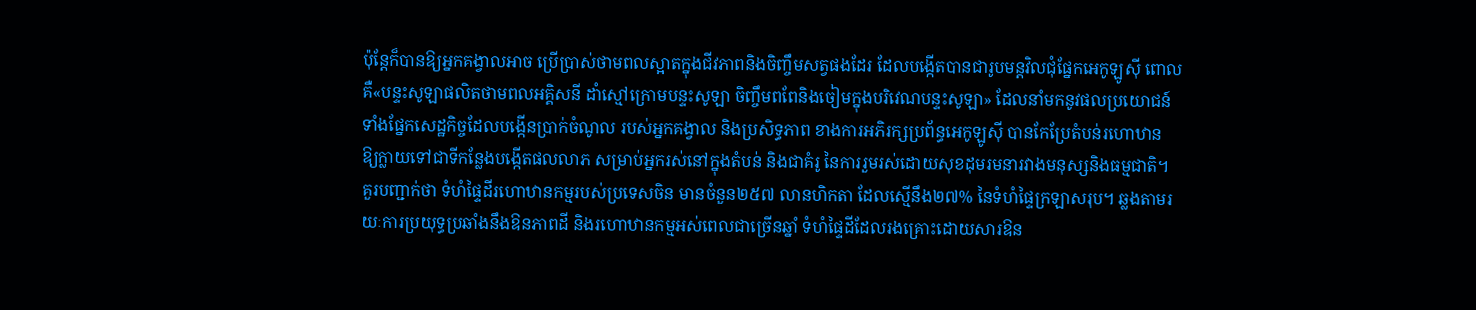ប៉ុន្តែក៏បានឱ្យអ្នកគង្វាលអាច ប្រើប្រាស់ថាមពលស្អាតក្នុងជីវភាពនិងចិញ្ចឹមសត្វផងដែរ ដែលបង្កើតបានជារូបមន្តវិលជុំផ្នែកអេកូឡូស៊ី ពោលគឺ«បន្ទះសូឡាផលិតថាមពលអគ្គិសនី ដាំស្មៅក្រោមបន្ទះសូឡា ចិញ្ចឹមពពែនិងចៀមក្នុងបរិវេណបន្ទះសូឡា» ដែលនាំមកនូវផលប្រយោជន៍ ទាំងផ្នែកសេដ្ឋកិច្ចដែលបង្កើនប្រាក់ចំណូល របស់អ្នកគង្វាល និងប្រសិទ្ធភាព ខាងការអភិរក្សប្រព័ន្ធអេកូឡូស៊ី បានកែប្រែតំបន់រហោឋាន ឱ្យក្លាយទៅជាទីកន្លែងបង្កើតផលលាភ សម្រាប់អ្នករស់នៅក្នុងតំបន់ និងជាគំរូ នៃការរួមរស់ដោយសុខដុមរមនារវាងមនុស្សនិងធម្មជាតិ។
គួរបញ្ជាក់ថា ទំហំផ្ទៃដីរហោឋានកម្មរបស់ប្រទេសចិន មានចំនួន២៥៧ លានហិកតា ដែលស្មើនឹង២៧% នៃទំហំផ្ទៃក្រឡាសរុប។ ឆ្លងតាមរយៈការប្រយុទ្ធប្រឆាំងនឹងឱនភាពដី និងរហោឋានកម្មអស់ពេលជាច្រើនឆ្នាំ ទំហំផ្ទៃដីដែលរងគ្រោះដោយសារឱន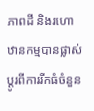ភាពដី និងរហោឋានកម្មបានផ្លាស់ប្តូរពីការរីកធំចំនួន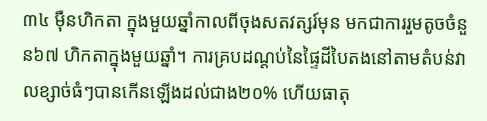៣៤ ម៉ឺនហិកតា ក្នុងមួយឆ្នាំកាលពីចុងសតវត្សរ៍មុន មកជាការរួមតូចចំនួន៦៧ ហិកតាក្នុងមួយឆ្នាំ។ ការគ្របដណ្តប់នៃផ្ទៃដីបៃតងនៅតាមតំបន់វាលខ្សាច់ធំៗបានកើនឡើងដល់ជាង២០% ហើយធាតុ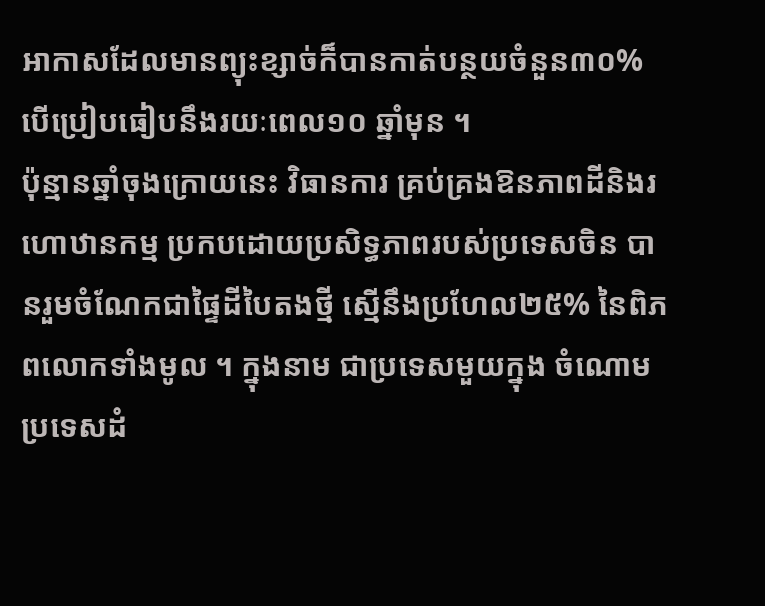អាកាសដែលមានព្យុះខ្សាច់ក៏បានកាត់បន្ថយចំនួន៣០% បើប្រៀបធៀបនឹងរយៈពេល១០ ឆ្នាំមុន ។
ប៉ុន្មានឆ្នាំចុងក្រោយនេះ វិធានការ គ្រប់គ្រងឱនភាពដីនិងរហោឋានកម្ម ប្រកបដោយប្រសិទ្ធភាពរបស់ប្រទេសចិន បានរួមចំណែកជាផ្ទៃដីបៃតងថ្មី ស្មើនឹងប្រហែល២៥% នៃពិភពលោកទាំងមូល ។ ក្នុងនាម ជាប្រទេសមួយក្នុង ចំណោមប្រទេសដំ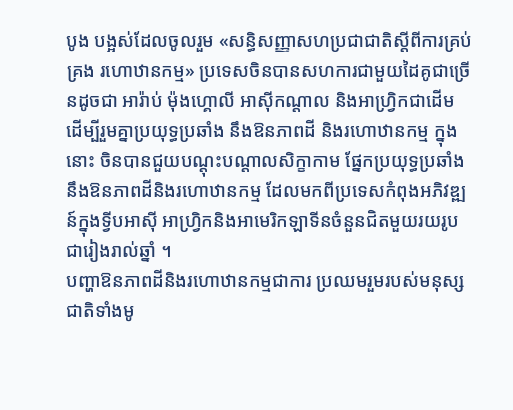បូង បង្អស់ដែលចូលរួម «សន្ធិសញ្ញាសហប្រជាជាតិស្តីពីការគ្រប់គ្រង រហោឋានកម្ម» ប្រទេសចិនបានសហការជាមួយដៃគូជាច្រើនដូចជា អារ៉ាប់ ម៉ុងហ្គោលី អាស៊ីកណ្តាល និងអាហ្វ្រិកជាដើម ដើម្បីរួមគ្នាប្រយុទ្ធប្រឆាំង នឹងឱនភាពដី និងរហោឋានកម្ម ក្នុងនោះ ចិនបានជួយបណ្តុះបណ្តាលសិក្ខាកាម ផ្នែកប្រយុទ្ធប្រឆាំងនឹងឱនភាពដីនិងរហោឋានកម្ម ដែលមកពីប្រទេសកំពុងអភិវឌ្ឍន៍ក្នុងទ្វីបអាស៊ី អាហ្វ្រិកនិងអាមេរិកឡាទីនចំនួនជិតមួយរយរូបជារៀងរាល់ឆ្នាំ ។
បញ្ហាឱនភាពដីនិងរហោឋានកម្មជាការ ប្រឈមរួមរបស់មនុស្សជាតិទាំងមូ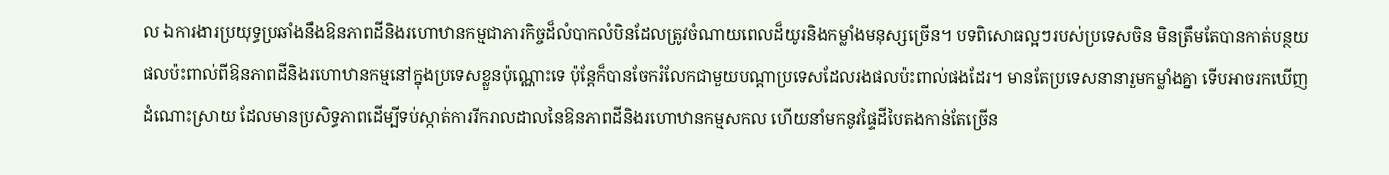ល ឯការងារប្រយុទ្ធប្រឆាំងនឹងឱនភាពដីនិងរហោឋានកម្មជាភារកិច្ចដ៏លំបាកលំបិនដែលត្រូវចំណាយពេលដ៏យូរនិងកម្លាំងមនុស្សច្រើន។ បទពិសោធល្អៗរបស់ប្រទេសចិន មិនត្រឹមតែបានកាត់បន្ថយផលប៉ះពាល់ពីឱនភាពដីនិងរហោឋានកម្មនៅក្នុងប្រទេសខ្លួនប៉ុណ្ណោះទេ ប៉ុន្តែក៏បានចែករំលែកជាមួយបណ្តាប្រទេសដែលរងផលប៉ះពាល់ផងដែរ។ មានតែប្រទេសនានារួមកម្លាំងគ្នា ទើបអាចរកឃើញដំណោះស្រាយ ដែលមានប្រសិទ្ធភាពដើម្បីទប់ស្កាត់ការរីករាលដាលនៃឱនភាពដីនិងរហោឋានកម្មសកល ហើយនាំមកនូវផ្ទៃដីបៃតងកាន់តែច្រើន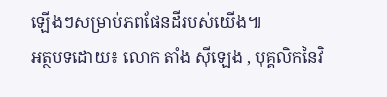ឡើងៗសម្រាប់ភពផែនដីរបស់យើង៕
អត្ថបទដោយ៖ លោក តាំង ស៊ីឡេង , បុគ្គលិកនៃវិ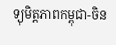ទ្យុមិត្តភាពកម្ពុជា-ចិន